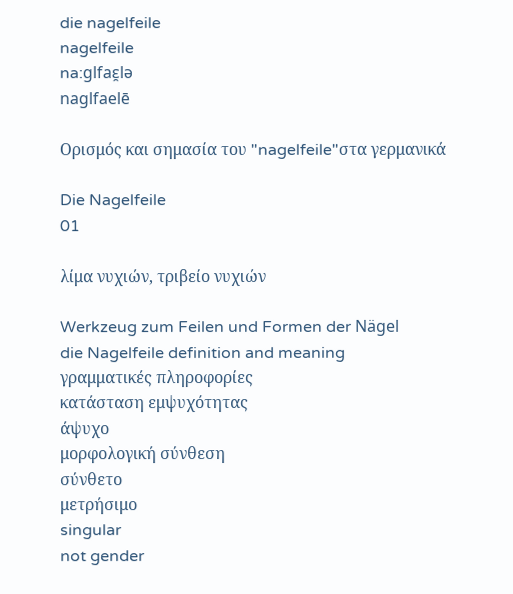die nagelfeile
nagelfeile
na:glfaɛ̯lə
naglfaelē

Ορισμός και σημασία του "nagelfeile"στα γερμανικά

Die Nagelfeile
01

λίμα νυχιών, τριβείο νυχιών

Werkzeug zum Feilen und Formen der Nägel
die Nagelfeile definition and meaning
γραμματικές πληροφορίες
κατάσταση εμψυχότητας
άψυχο
μορφολογική σύνθεση
σύνθετο
μετρήσιμο
singular
not gender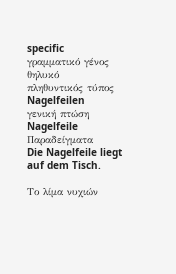specific
γραμματικό γένος
θηλυκό
πληθυντικός τύπος
Nagelfeilen
γενική πτώση
Nagelfeile
Παραδείγματα
Die Nagelfeile liegt auf dem Tisch.

Το λίμα νυχιών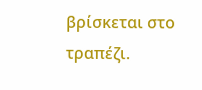βρίσκεται στο τραπέζι.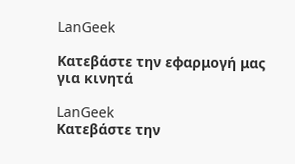LanGeek

Κατεβάστε την εφαρμογή μας για κινητά

LanGeek
Κατεβάστε την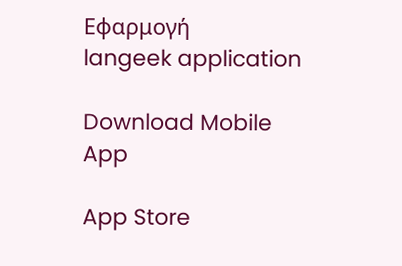Εφαρμογή
langeek application

Download Mobile App

App Store